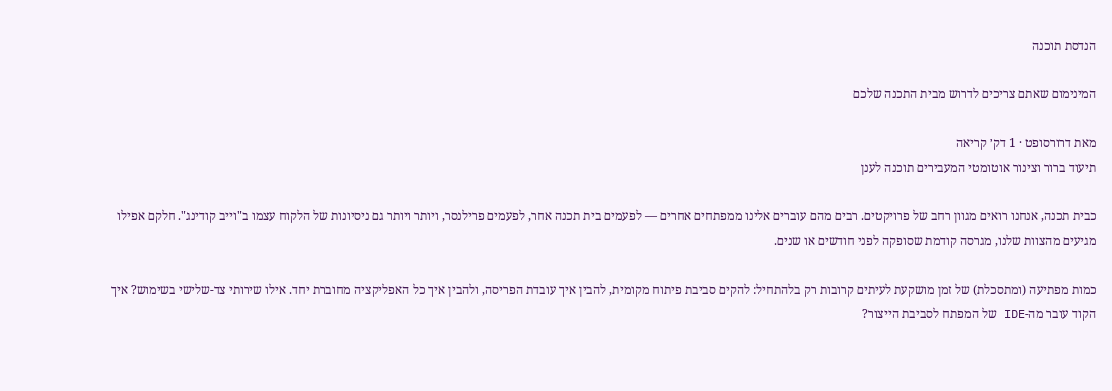הנדסת תוכנה

המינימום שאתם צריכים לדרוש מבית התכנה שלכם

מאת דרורסופט · 1 דק׳ קריאה
תיעוד ברור וצינור אוטומטי המעבירים תוכנה לענן

כבית תכנה, אנחנו רואים מגוון רחב של פרויקטים. רבים מהם עוברים אלינו ממפתחים אחרים — לפעמים בית תכנה אחר, לפעמים פרילנסר, ויותר ויותר גם ניסיונות של הלקוח עצמו ב"וייב קודינג". חלקם אפילו מגיעים מהצוות שלנו, מגרסה קודמת שסופקה לפני חודשים או שנים.

כמות מפתיעה (ומתסכלת) של זמן מושקעת לעיתים קרובות רק בלהתחיל: להקים סביבת פיתוח מקומית, להבין איך עובדת הפריסה, ולהבין איך כל האפליקציה מחוברת יחד. אילו שירותי צד-שלישי בשימוש? איך הקוד עובר מה-IDE של המפתח לסביבת הייצור?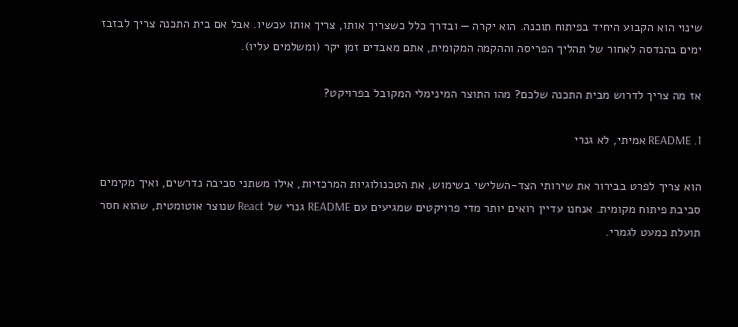שינוי הוא הקבוע היחיד בפיתוח תוכנה. הוא יקרה — ובדרך כלל כשצריך אותו, צריך אותו עכשיו. אבל אם בית התכנה צריך לבזבז ימים בהנדסה לאחור של תהליך הפריסה וההקמה המקומית, אתם מאבדים זמן יקר (ומשלמים עליו).

אז מה צריך לדרוש מבית התכנה שלכם? מהו התוצר המינימלי המקובל בפרויקט?

1. README אמיתי, לא גנרי

הוא צריך לפרט בבירור את שירותי הצד-השלישי בשימוש, את הטכנולוגיות המרכזיות, אילו משתני סביבה נדרשים, ואיך מקימים סביבת פיתוח מקומית. אנחנו עדיין רואים יותר מדי פרויקטים שמגיעים עם README גנרי של React שנוצר אוטומטית, שהוא חסר תועלת כמעט לגמרי.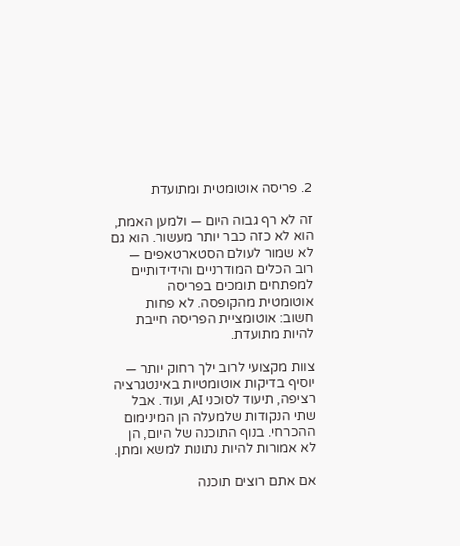2. פריסה אוטומטית ומתועדת

זה לא רף גבוה היום — ולמען האמת, הוא לא כזה כבר יותר מעשור. הוא גם לא שמור לעולם הסטארטאפים — רוב הכלים המודרניים והידידותיים למפתחים תומכים בפריסה אוטומטית מהקופסה. לא פחות חשוב: אוטומציית הפריסה חייבת להיות מתועדת.

צוות מקצועי לרוב ילך רחוק יותר — יוסיף בדיקות אוטומטיות באינטגרציה רציפה, תיעוד לסוכני AI, ועוד. אבל שתי הנקודות שלמעלה הן המינימום ההכרחי. בנוף התוכנה של היום, הן לא אמורות להיות נתונות למשא ומתן.

אם אתם רוצים תוכנה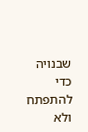שבנויה כדי להתפתח ולא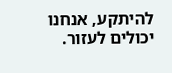להיתקע, אנחנו יכולים לעזור.